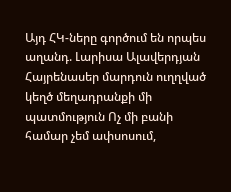Այդ ՀԿ-ները գործում են որպես աղանդ. Լարիսա Ալավերդյան Հայրենասեր մարդուն ուղղված կեղծ մեղադրանքի մի պատմություն Ոչ մի բանի համար չեմ ափսոսում,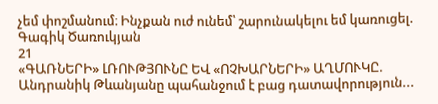չեմ փոշմանում։ Ինչքան ուժ ունեմ՝ շարունակելու եմ կառուցել. Գագիկ Ծառուկյան
21
«ԳԱՌՆԵՐԻ» ԼՌՈՒԹՅՈՒՆԸ ԵՎ «ՈՉԽԱՐՆԵՐԻ» ԱՂՄՈՒԿԸ. Անդրանիկ Թևանյանը պահանջում է բաց դատավորություն...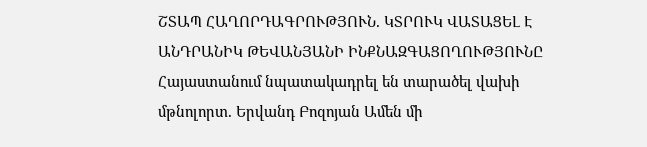ՇՏԱՊ ՀԱՂՈՐԴԱԳՐՈՒԹՅՈՒՆ. ԿՏՐՈՒԿ ՎԱՏԱՑԵԼ Է ԱՆԴՐԱՆԻԿ ԹԵՎԱՆՅԱՆԻ ԻՆՔՆԱԶԳԱՑՈՂՈՒԹՅՈՒՆԸ Հայաստանում նպատակադրել են տարածել վախի մթնոլորտ. Երվանդ Բոզոյան Ամեն մի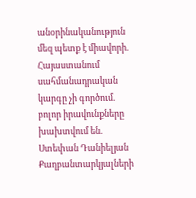անօրինականություն մեզ պետք է միավորի. Հայաստանում սահմանադրական կարգը չի գործում. բոլոր իրավունքները խախտվում են. Ստեփան Դանիելյան Քաղբանտարկյալների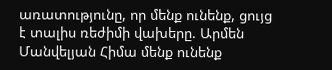առատությունը, որ մենք ունենք, ցույց է տալիս ռեժիմի վախերը. Արմեն Մանվելյան Հիմա մենք ունենք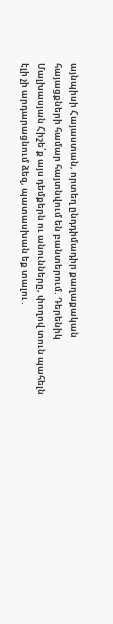այնպիսի Հայաստան, որտեղ ընդդիմադիր քաղաքական հայացքների համար հայտնվում են բանտերում. Դերենիկ Մալխասյան Հիշե՛ք այս դեմքերն ու անունները, փողով տուն պահելն էլի չի արդարացնում ձեզ, պատասխան եք տալու․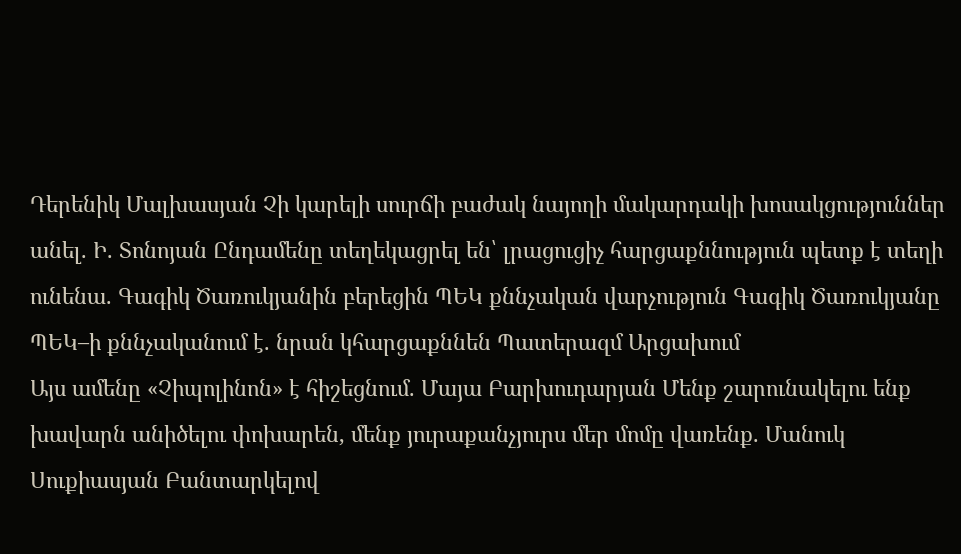Դերենիկ Մալխասյան Չի կարելի սուրճի բաժակ նայողի մակարդակի խոսակցություններ անել. Ի. Տոնոյան Ընդամենը տեղեկացրել են՝ լրացուցիչ հարցաքննություն պետք է տեղի ունենա. Գագիկ Ծառուկյանին բերեցին ՊԵԿ քննչական վարչություն Գագիկ Ծառուկյանը ՊԵԿ–ի քննչականում է. նրան կհարցաքննեն Պատերազմ Արցախում
Այս ամենը «Չիպոլինոն» է հիշեցնում. Մայա Բարխուդարյան Մենք շարունակելու ենք խավարն անիծելու փոխարեն, մենք յուրաքանչյուրս մեր մոմը վառենք. Մանուկ Սուքիասյան Բանտարկելով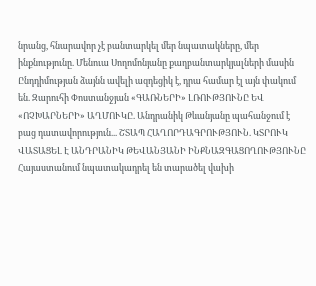նրանց, հնարավոր չէ բանտարկել մեր նպատակները, մեր ինքնությունը. Մենուա Սողոմոնյանը քաղբանտարկյալների մասին Ընդդիմության ձայնն ավելի ազդեցիկ է, դրա համար էլ այն փակում են. Զարուհի Փոստանջյան «ԳԱՌՆԵՐԻ» ԼՌՈՒԹՅՈՒՆԸ ԵՎ «ՈՉԽԱՐՆԵՐԻ» ԱՂՄՈՒԿԸ. Անդրանիկ Թևանյանը պահանջում է բաց դատավորություն... ՇՏԱՊ ՀԱՂՈՐԴԱԳՐՈՒԹՅՈՒՆ. ԿՏՐՈՒԿ ՎԱՏԱՑԵԼ Է ԱՆԴՐԱՆԻԿ ԹԵՎԱՆՅԱՆԻ ԻՆՔՆԱԶԳԱՑՈՂՈՒԹՅՈՒՆԸ Հայաստանում նպատակադրել են տարածել վախի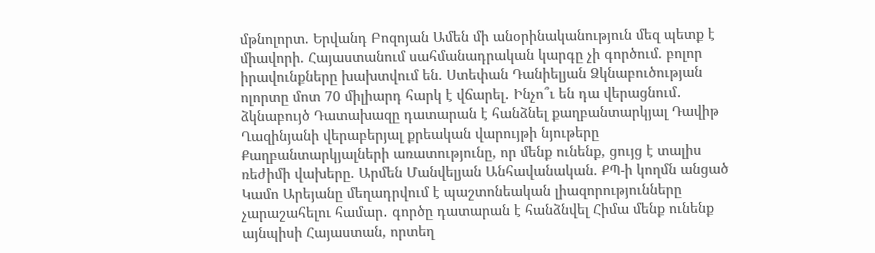մթնոլորտ. Երվանդ Բոզոյան Ամեն մի անօրինականություն մեզ պետք է միավորի. Հայաստանում սահմանադրական կարգը չի գործում. բոլոր իրավունքները խախտվում են. Ստեփան Դանիելյան Ձկնաբուծության ոլորտը մոտ 70 միլիարդ հարկ է վճարել․ Ինչո՞ւ են դա վերացնում․ ձկնաբույծ Դատախազը դատարան է հանձնել քաղբանտարկյալ Դավիթ Ղազինյանի վերաբերյալ քրեական վարույթի նյութերը Քաղբանտարկյալների առատությունը, որ մենք ունենք, ցույց է տալիս ռեժիմի վախերը. Արմեն Մանվելյան Անհավանական. ՔՊ-ի կողմն անցած Կամո Արեյանը մեղադրվում է պաշտոնեական լիազորությունները չարաշահելու համար․ գործը դատարան է հանձնվել Հիմա մենք ունենք այնպիսի Հայաստան, որտեղ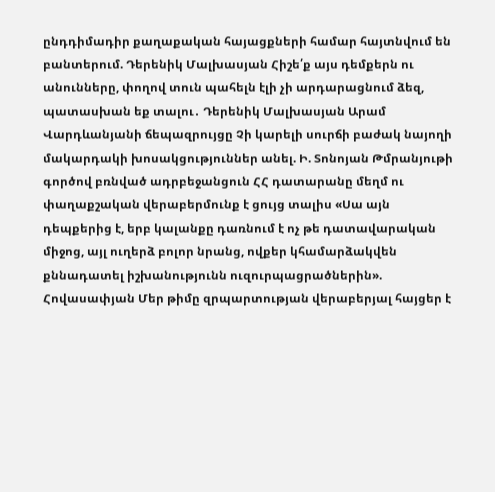ընդդիմադիր քաղաքական հայացքների համար հայտնվում են բանտերում. Դերենիկ Մալխասյան Հիշե՛ք այս դեմքերն ու անունները, փողով տուն պահելն էլի չի արդարացնում ձեզ, պատասխան եք տալու․ Դերենիկ Մալխասյան Արամ Վարդևանյանի ճեպազրույցը Չի կարելի սուրճի բաժակ նայողի մակարդակի խոսակցություններ անել. Ի. Տոնոյան Թմրանյութի գործով բռնված ադրբեջանցուն ՀՀ դատարանը մեղմ ու փաղաքշական վերաբերմունք է ցույց տալիս «Սա այն դեպքերից է, երբ կալանքը դառնում է ոչ թե դատավարական միջոց, այլ ուղերձ բոլոր նրանց, ովքեր կհամարձակվեն քննադատել իշխանությունն ուզուրպացրածներին». Հովասափյան Մեր թիմը զրպարտության վերաբերյալ հայցեր է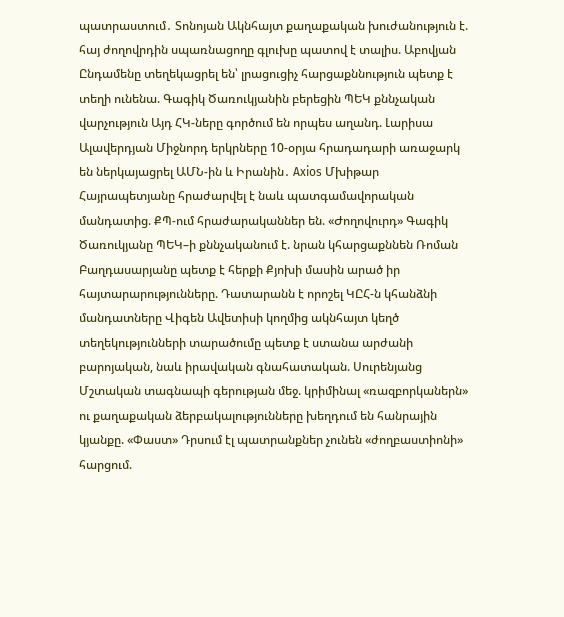պատրաստում․ Տոնոյան Ակնհայտ քաղաքական խուժանություն է. հայ ժողովրդին սպառնացողը գլուխը պատով է տալիս. Աբովյան Ընդամենը տեղեկացրել են՝ լրացուցիչ հարցաքննություն պետք է տեղի ունենա. Գագիկ Ծառուկյանին բերեցին ՊԵԿ քննչական վարչություն Այդ ՀԿ-ները գործում են որպես աղանդ. Լարիսա Ալավերդյան Միջնորդ երկրները 10-օրյա հրադադարի առաջարկ են ներկայացրել ԱՄՆ-ին և Իրանին․ Axios Մխիթար Հայրապետյանը հրաժարվել է նաև պատգամավորական մանդատից. ՔՊ-ում հրաժարականներ են. «Ժողովուրդ» Գագիկ Ծառուկյանը ՊԵԿ–ի քննչականում է. նրան կհարցաքննեն Ռոման Բաղդասարյանը պետք է հերքի Քյոխի մասին արած իր հայտարարությունները. Դատարանն է որոշել ԿԸՀ-ն կհանձնի մանդատները Վիգեն Ավետիսի կողմից ակնհայտ կեղծ տեղեկությունների տարածումը պետք է ստանա արժանի բարոյական, նաև իրավական գնահատական. Սուրենյանց Մշտական տագնապի գերության մեջ. կրիմինալ «ռազբորկաներն» ու քաղաքական ձերբակալությունները խեղդում են հանրային կյանքը. «Փաստ» Դրսում էլ պատրանքներ չունեն «ժողբաստիոնի» հարցում.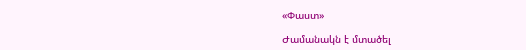«Փաստ»

Ժամանակն է մտածել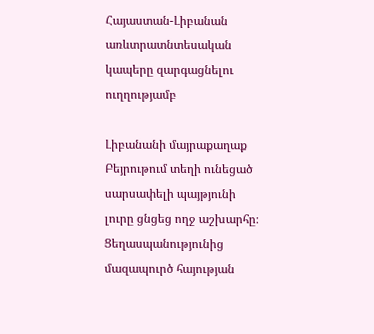Հայաստան-Լիբանան առևտրատնտեսական կապերը զարգացնելու ուղղությամբ

Լիբանանի մայրաքաղաք Բեյրութում տեղի ունեցած սարսափելի պայթյունի լուրը ցնցեց ողջ աշխարհը։ Ցեղասպանությունից մազապուրծ հայության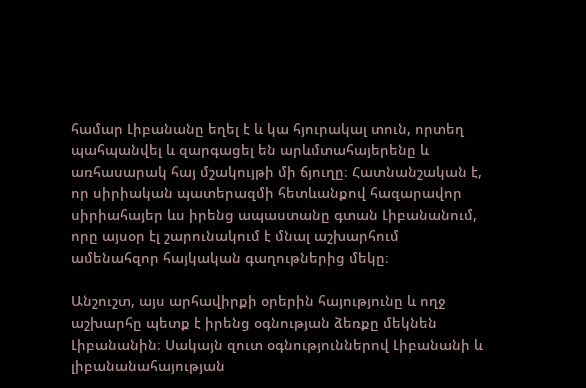համար Լիբանանը եղել է և կա հյուրակալ տուն, որտեղ պահպանվել և զարգացել են արևմտահայերենը և առհասարակ հայ մշակույթի մի ճյուղը։ Հատնանշական է, որ սիրիական պատերազմի հետևանքով հազարավոր սիրիահայեր ևս իրենց ապաստանը գտան Լիբանանում, որը այսօր էլ շարունակում է մնալ աշխարհում ամենահզոր հայկական գաղութներից մեկը։

Անշուշտ, այս արհավիրքի օրերին հայությունը և ողջ աշխարհը պետք է իրենց օգնության ձեռքը մեկնեն Լիբանանին։ Սակայն զուտ օգնություններով Լիբանանի և լիբանանահայության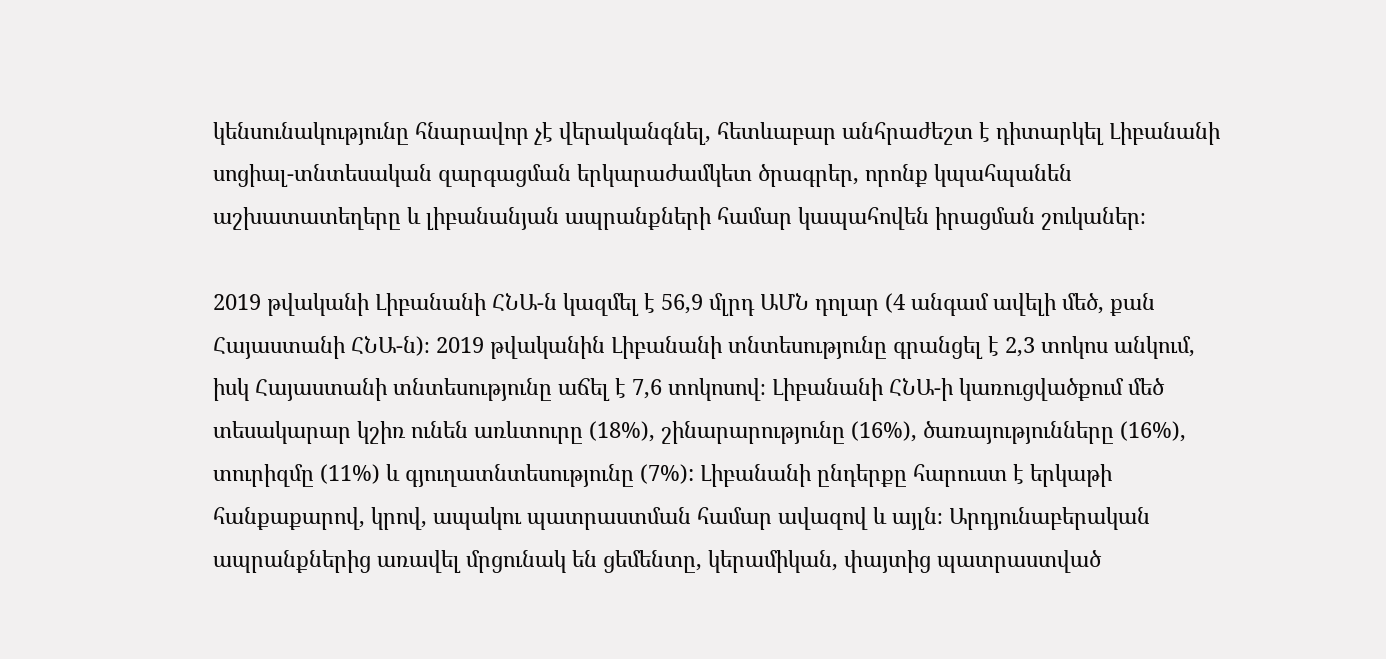կենսունակությունը հնարավոր չէ վերականգնել, հետևաբար անհրաժեշտ է դիտարկել Լիբանանի սոցիալ-տնտեսական զարգացման երկարաժամկետ ծրագրեր, որոնք կպահպանեն աշխատատեղերը և լիբանանյան ապրանքների համար կապահովեն իրացման շուկաներ։

2019 թվականի Լիբանանի ՀՆԱ-ն կազմել է 56,9 մլրդ ԱՄՆ դոլար (4 անգամ ավելի մեծ, քան Հայաստանի ՀՆԱ-ն)։ 2019 թվականին Լիբանանի տնտեսությունը գրանցել է 2,3 տոկոս անկում, իսկ Հայաստանի տնտեսությունը աճել է 7,6 տոկոսով։ Լիբանանի ՀՆԱ-ի կառուցվածքում մեծ տեսակարար կշիռ ունեն առևտուրը (18%), շինարարությունը (16%), ծառայությունները (16%), տուրիզմը (11%) և գյուղատնտեսությունը (7%): Լիբանանի ընդերքը հարուստ է երկաթի հանքաքարով, կրով, ապակու պատրաստման համար ավազով և այլն։ Արդյունաբերական ապրանքներից առավել մրցունակ են ցեմենտը, կերամիկան, փայտից պատրաստված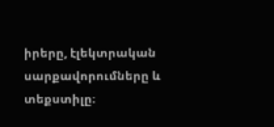իրերը, էլեկտրական սարքավորումները և տեքստիլը։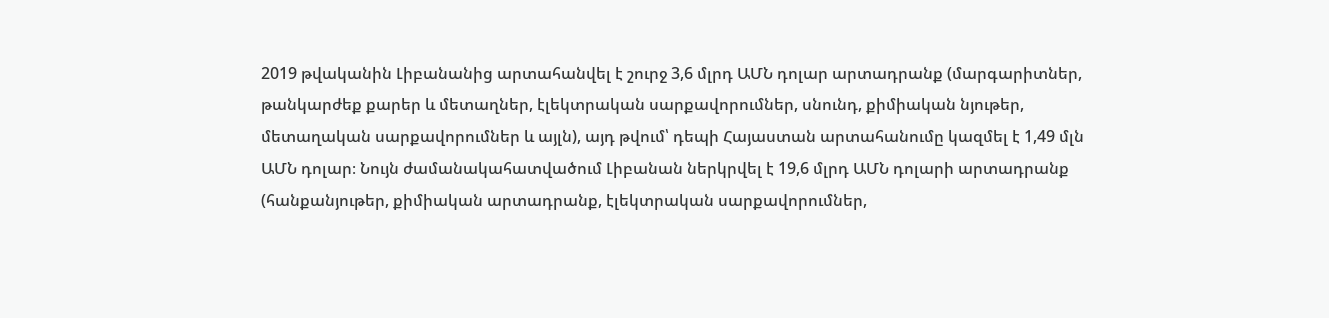2019 թվականին Լիբանանից արտահանվել է շուրջ 3,6 մլրդ ԱՄՆ դոլար արտադրանք (մարգարիտներ, թանկարժեք քարեր և մետաղներ, էլեկտրական սարքավորումներ, սնունդ, քիմիական նյութեր, մետաղական սարքավորումներ և այլն), այդ թվում՝ դեպի Հայաստան արտահանումը կազմել է 1,49 մլն ԱՄՆ դոլար։ Նույն ժամանակահատվածում Լիբանան ներկրվել է 19,6 մլրդ ԱՄՆ դոլարի արտադրանք (հանքանյութեր, քիմիական արտադրանք, էլեկտրական սարքավորումներ,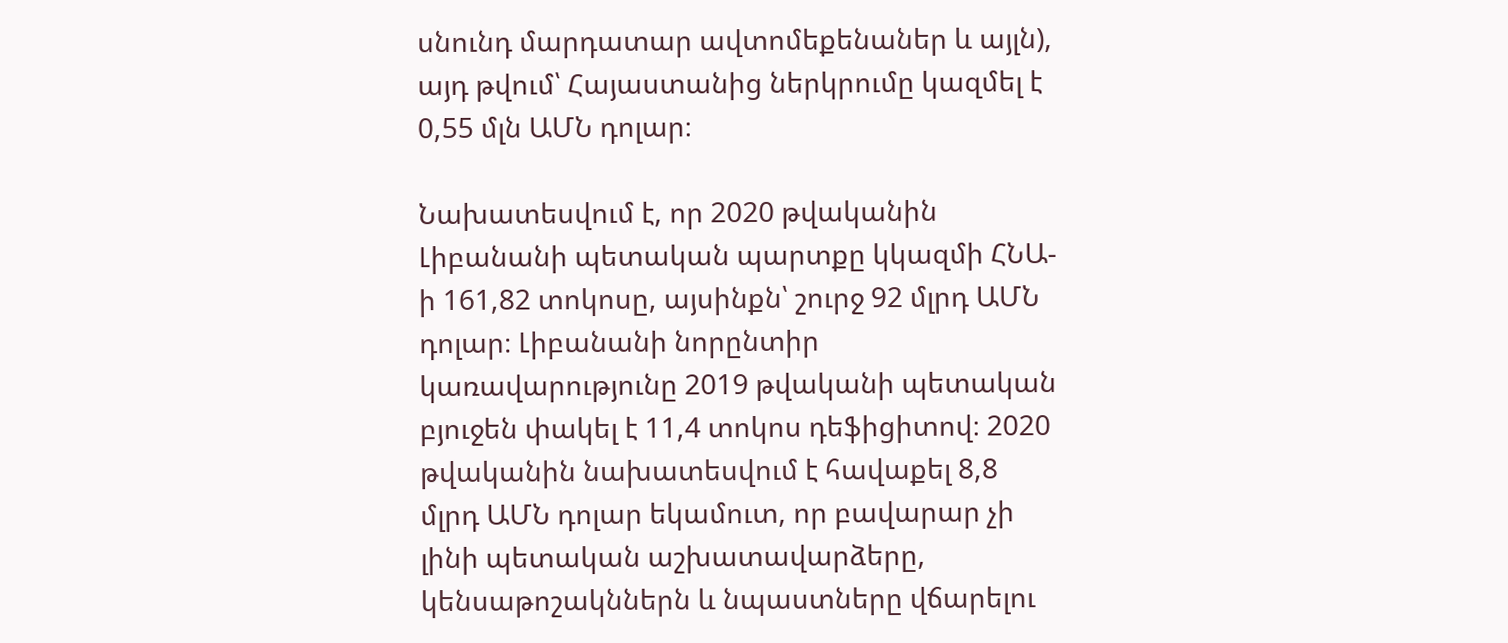սնունդ մարդատար ավտոմեքենաներ և այլն), այդ թվում՝ Հայաստանից ներկրումը կազմել է 0,55 մլն ԱՄՆ դոլար։

Նախատեսվում է, որ 2020 թվականին Լիբանանի պետական պարտքը կկազմի ՀՆԱ-ի 161,82 տոկոսը, այսինքն՝ շուրջ 92 մլրդ ԱՄՆ դոլար։ Լիբանանի նորընտիր կառավարությունը 2019 թվականի պետական բյուջեն փակել է 11,4 տոկոս դեֆիցիտով։ 2020 թվականին նախատեսվում է հավաքել 8,8 մլրդ ԱՄՆ դոլար եկամուտ, որ բավարար չի լինի պետական աշխատավարձերը, կենսաթոշակններն և նպաստները վճարելու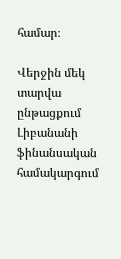համար։

Վերջին մեկ տարվա ընթացքում Լիբանանի ֆինանսական համակարգում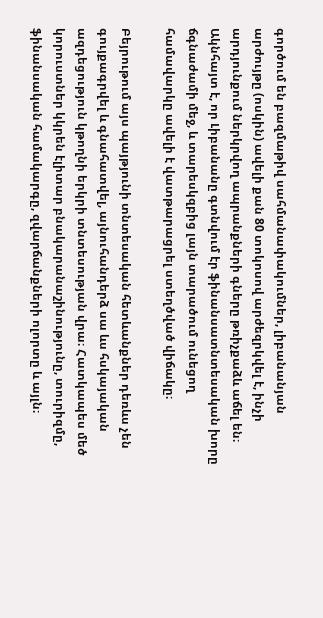գործում են բազմաթիվ սահմանափակումներ, լիբանանյան արժույթը (ոսկին) ավելի քան 80 տոկոսով արժեզրկվել է, ինչի արդյունքում ներկրվող ապրանքների գները թռիչքաձև աճել են։ Ակնհայտ է, որ Լիբանանը գտնվում էր ֆինանսատնտեսական խորը ճգնաժամի մեջ, և տարեսկզբից լայն տարածում ունեցող համավարկը ավելի է վատթարացրել ստեղծված վիճակը։

Բեյրութում այս պայթյունի տնտեսական հետևանքներ դեռևս չեն գույքագրվել և գնահատվել, այնուհանդերձ սա ևս հսկայական ազդեցություն կթողնի երկրի տնտեսության վրա։ Հատկապես մեծ կորուստներ կկրեն էլիտար բնակարանաշինությունը, տուրիզմը, ֆինանսական համակարգը, զվարճանքների ոլորտը և այլն։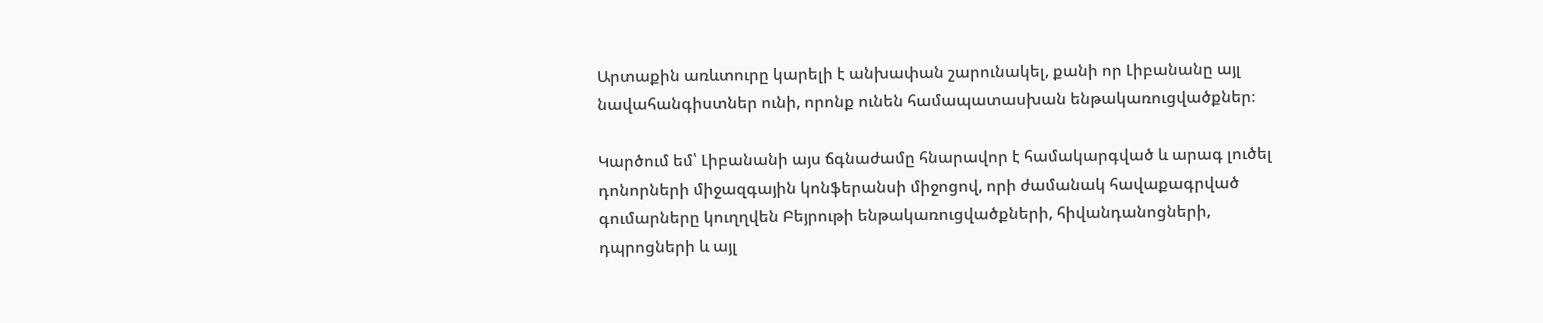Արտաքին առևտուրը կարելի է անխափան շարունակել, քանի որ Լիբանանը այլ նավահանգիստներ ունի, որոնք ունեն համապատասխան ենթակառուցվածքներ։

Կարծում եմ՝ Լիբանանի այս ճգնաժամը հնարավոր է համակարգված և արագ լուծել դոնորների միջազգային կոնֆերանսի միջոցով, որի ժամանակ հավաքագրված գումարները կուղղվեն Բեյրութի ենթակառուցվածքների, հիվանդանոցների, դպրոցների և այլ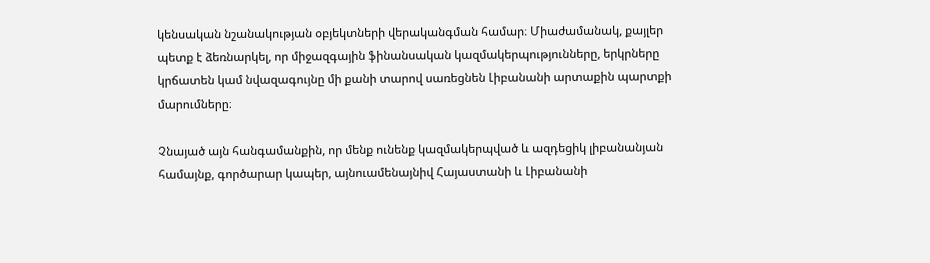կենսական նշանակության օբյեկտների վերականգման համար։ Միաժամանակ, քայլեր պետք է ձեռնարկել, որ միջազգային ֆինանսական կազմակերպությունները, երկրները կրճատեն կամ նվազագույնը մի քանի տարով սառեցնեն Լիբանանի արտաքին պարտքի մարումները։

Չնայած այն հանգամանքին, որ մենք ունենք կազմակերպված և ազդեցիկ լիբանանյան համայնք, գործարար կապեր, այնուամենայնիվ Հայաստանի և Լիբանանի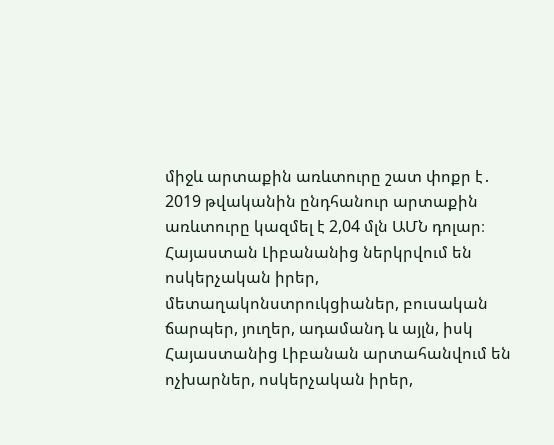միջև արտաքին առևտուրը շատ փոքր է․ 2019 թվականին ընդհանուր արտաքին առևտուրը կազմել է 2,04 մլն ԱՄՆ դոլար։ Հայաստան Լիբանանից ներկրվում են ոսկերչական իրեր, մետաղակոնստրուկցիաներ, բուսական ճարպեր, յուղեր, ադամանդ և այլն, իսկ Հայաստանից Լիբանան արտահանվում են ոչխարներ, ոսկերչական իրեր,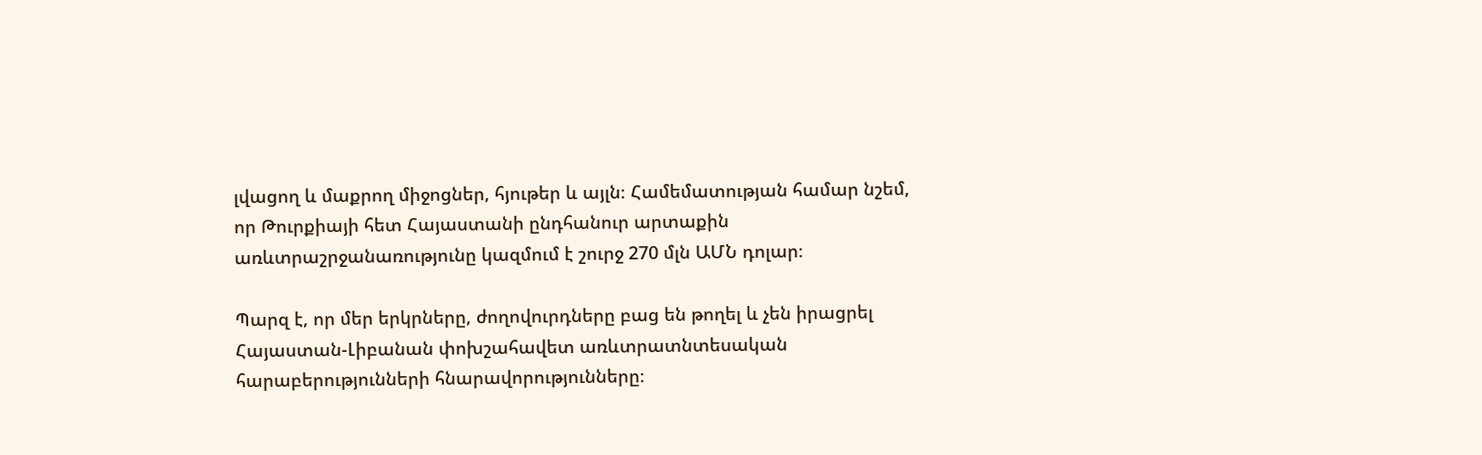լվացող և մաքրող միջոցներ, հյութեր և այլն։ Համեմատության համար նշեմ, որ Թուրքիայի հետ Հայաստանի ընդհանուր արտաքին առևտրաշրջանառությունը կազմում է շուրջ 270 մլն ԱՄՆ դոլար։

Պարզ է, որ մեր երկրները, ժողովուրդները բաց են թողել և չեն իրացրել Հայաստան-Լիբանան փոխշահավետ առևտրատնտեսական հարաբերությունների հնարավորությունները։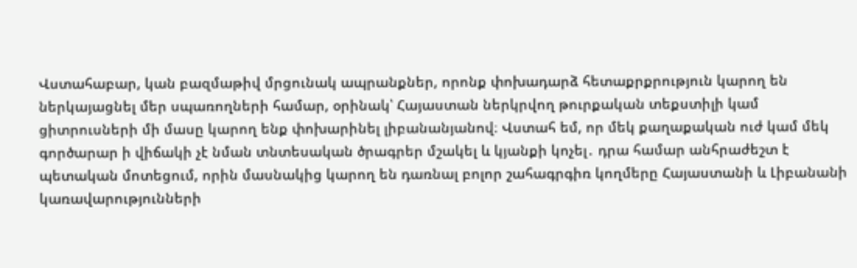Վստահաբար, կան բազմաթիվ մրցունակ ապրանքներ, որոնք փոխադարձ հետաքրքրություն կարող են ներկայացնել մեր սպառողների համար, օրինակ՝ Հայաստան ներկրվող թուրքական տեքստիլի կամ ցիտրուսների մի մասը կարող ենք փոխարինել լիբանանյանով։ Վստահ եմ, որ մեկ քաղաքական ուժ կամ մեկ գործարար ի վիճակի չէ նման տնտեսական ծրագրեր մշակել և կյանքի կոչել․ դրա համար անհրաժեշտ է պետական մոտեցում, որին մասնակից կարող են դառնալ բոլոր շահագրգիռ կողմերը Հայաստանի և Լիբանանի կառավարությունների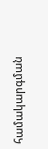համակարգման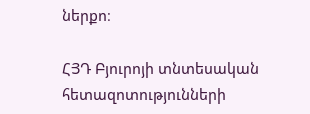ներքո։

ՀՅԴ Բյուրոյի տնտեսական հետազոտությունների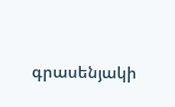գրասենյակի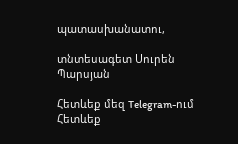պատասխանատու,

տնտեսագետ Սուրեն Պարսյան

Հետևեք մեզ Telegram-ում
Հետևեք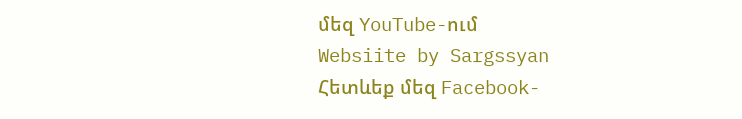մեզ YouTube-ում
Websiite by Sargssyan
Հետևեք մեզ Facebook-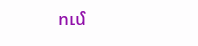ում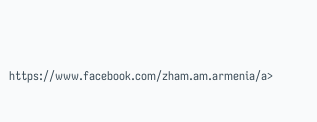https://www.facebook.com/zham.am.armenia/a>